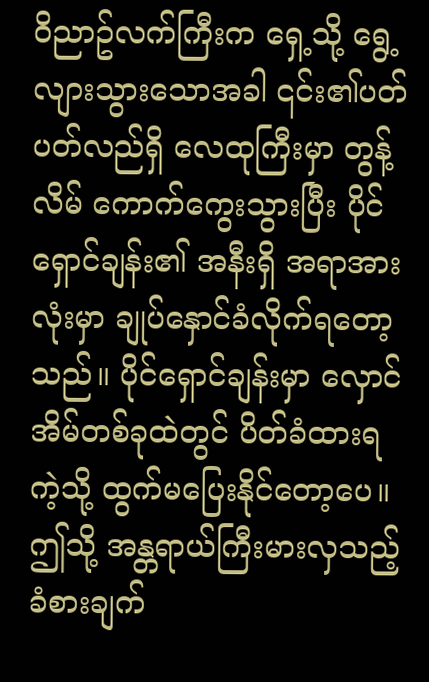ဝိညာဥ်လက်ကြီးက ရှေ့သို့ ရွေ့လျားသွားသောအခါ ၎င်း၏ပတ်ပတ်လည်ရှိ လေထုကြီးမှာ တွန့်လိမ် ကောက်ကွေးသွားပြီး ပိုင်ရှောင်ချန်း၏ အနီးရှိ အရာအားလုံးမှာ ချုပ်နှောင်ခံလိုက်ရတော့သည်။ ပိုင်ရှောင်ချန်းမှာ လှောင်အိမ်တစ်ခုထဲတွင် ပိတ်ခံထားရကဲ့သို့ ထွက်မပြေးနိုင်တော့ပေ။
ဤသို့ အန္တရာယ်ကြီးမားလှသည့် ခံစားချက်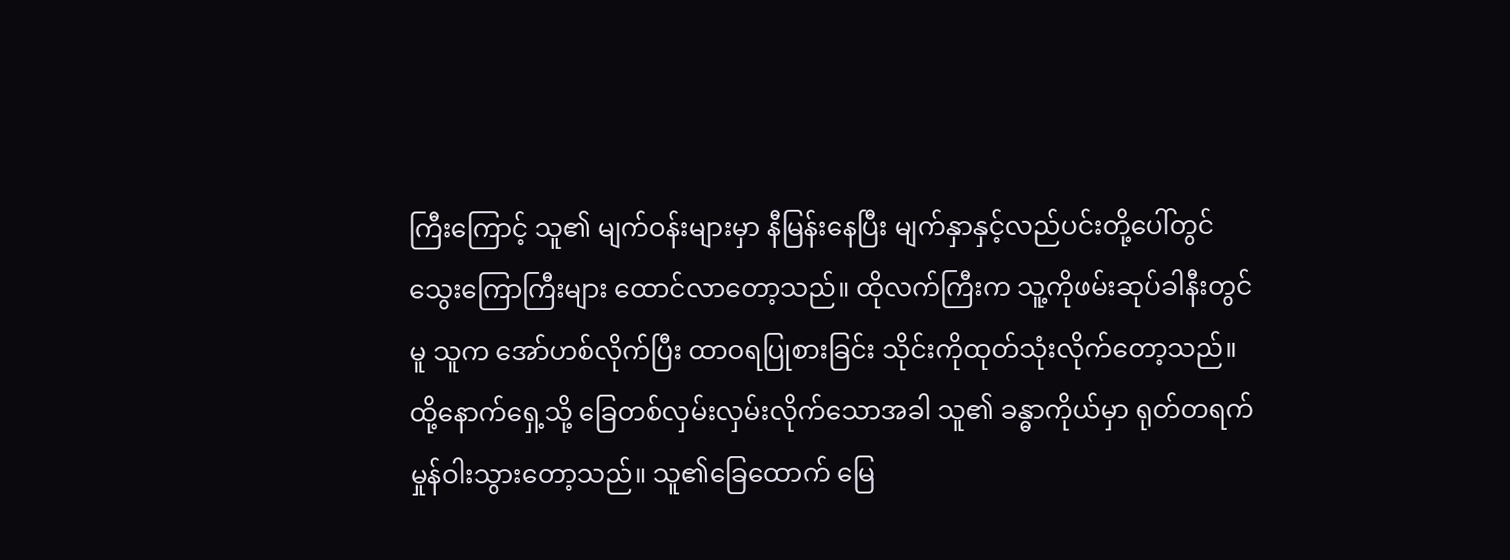ကြီးကြောင့် သူ၏ မျက်ဝန်းများမှာ နီမြန်းနေပြီး မျက်နှာနှင့်လည်ပင်းတို့ပေါ်တွင် သွေးကြောကြီးများ ထောင်လာတော့သည်။ ထိုလက်ကြီးက သူ့ကိုဖမ်းဆုပ်ခါနီးတွင်မူ သူက အော်ဟစ်လိုက်ပြီး ထာဝရပြုစားခြင်း သိုင်းကိုထုတ်သုံးလိုက်တော့သည်။
ထို့နောက်ရှေ့သို့ ခြေတစ်လှမ်းလှမ်းလိုက်သောအခါ သူ၏ ခန္ဓာကိုယ်မှာ ရုတ်တရက် မှုန်ဝါးသွားတော့သည်။ သူ၏ခြေထောက် မြေ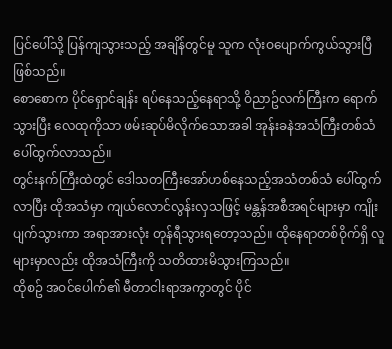ပြင်ပေါ်သို့ ပြန်ကျသွားသည့် အချိန်တွင်မူ သူက လုံးဝပျောက်ကွယ်သွားပြီဖြစ်သည်။
စောစောက ပိုင်ရှောင်ချန်း ရပ်နေသည့်နေရာသို့ ဝိညာဥ်လက်ကြီးက ရောက်သွားပြီး လေထုကိုသာ ဖမ်းဆုပ်မိလိုက်သောအခါ အုန်းခနဲအသံကြီးတစ်သံ ပေါ်ထွက်လာသည်။
တွင်းနက်ကြီးထဲတွင် ဒေါသတကြီးအော်ဟစ်နေသည့်အသံတစ်သံ ပေါ်ထွက်လာပြီး ထိုအသံမှာ ကျယ်လောင်လွန်းလှသဖြင့် မန္တန်အစီအရင်များမှာ ကျိုးပျက်သွားကာ အရာအားလုံး တုန်ရီသွားရတော့သည်။ ထိုနေရာတစ်ဝိုက်ရှိ လူများမှာလည်း ထိုအသံကြီးကို သတိထားမိသွားကြသည်။
ထိုစဥ် အဝင်ပေါက်၏ မီတာငါးရာအကွာတွင် ပိုင်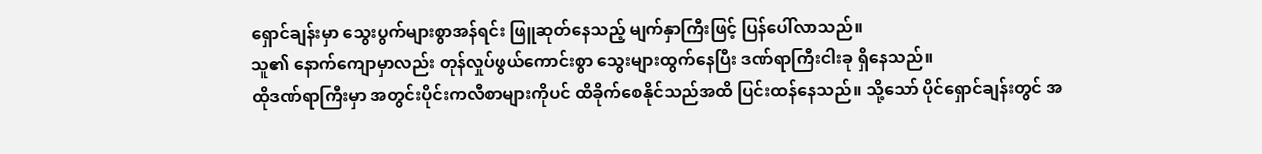ရှောင်ချန်းမှာ သွေးပွက်များစွာအန်ရင်း ဖြူဆုတ်နေသည့် မျက်နှာကြီးဖြင့် ပြန်ပေါ်လာသည်။
သူ၏ နောက်ကျောမှာလည်း တုန်လှုပ်ဖွယ်ကောင်းစွာ သွေးများထွက်နေပြီး ဒဏ်ရာကြီးငါးခု ရှိနေသည်။
ထိုဒဏ်ရာကြီးမှာ အတွင်းပိုင်းကလီစာများကိုပင် ထိခိုက်စေနိုင်သည်အထိ ပြင်းထန်နေသည်။ သို့သော် ပိုင်ရှောင်ချန်းတွင် အ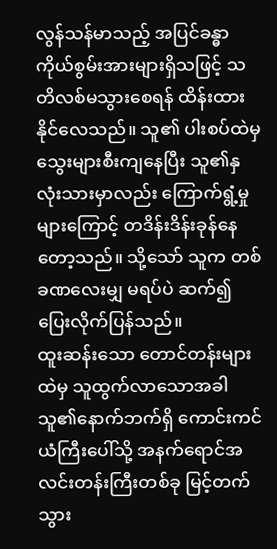လွန်သန်မာသည့် အပြင်ခန္ဓာကိုယ်စွမ်းအားများရှိသဖြင့် သတိလစ်မသွားစေရန် ထိန်းထားနိုင်လေသည်။ သူ၏ ပါးစပ်ထဲမှ သွေးများစီးကျနေပြီး သူ၏နှလုံးသားမှာလည်း ကြောက်ရွံ့မှုများကြောင့် တဒိန်းဒိန်းခုန်နေတော့သည်။ သို့သော် သူက တစ်ခဏလေးမျှ မရပ်ပဲ ဆက်၍ ပြေးလိုက်ပြန်သည်။
ထူးဆန်းသော တောင်တန်းများထဲမှ သူထွက်လာသောအခါ သူ၏နောက်ဘက်ရှိ ကောင်းကင်ယံကြီးပေါ်သို့ အနက်ရောင်အလင်းတန်းကြီးတစ်ခု မြင့်တက်သွား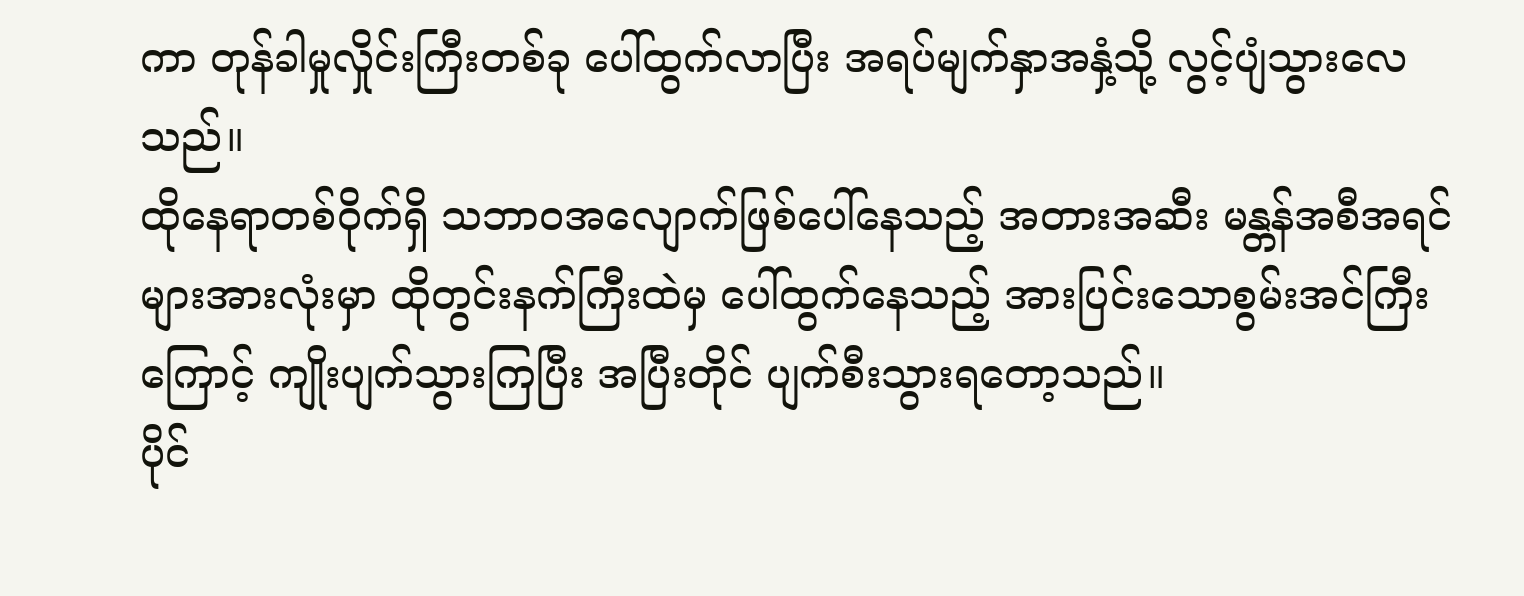ကာ တုန်ခါမှုလှိုင်းကြီးတစ်ခု ပေါ်ထွက်လာပြီး အရပ်မျက်နှာအနှံ့သို့ လွင့်ပျံသွားလေသည်။
ထိုနေရာတစ်ဝိုက်ရှိ သဘာဝအလျောက်ဖြစ်ပေါ်နေသည့် အတားအဆီး မန္တန်အစီအရင်များအားလုံးမှာ ထိုတွင်းနက်ကြီးထဲမှ ပေါ်ထွက်နေသည့် အားပြင်းသောစွမ်းအင်ကြီးကြောင့် ကျိုးပျက်သွားကြပြီး အပြီးတိုင် ပျက်စီးသွားရတော့သည်။
ပိုင်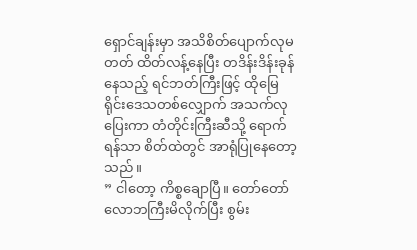ရှောင်ချန်းမှာ အသိစိတ်ပျောက်လုမတတ် ထိတ်လန့်နေပြီး တဒိန်းဒိန်းခုန်နေသည့် ရင်ဘတ်ကြီးဖြင့် ထိုမြေရိုင်းဒေသတစ်လျှောက် အသက်လုပြေးကာ တံတိုင်းကြီးဆီသို့ ရောက်ရန်သာ စိတ်ထဲတွင် အာရုံပြုနေတော့သည်။
” ငါတော့ ကိစ္စချောပြီ။ တော်တော် လောဘကြီးမိလိုက်ပြီး စွမ်း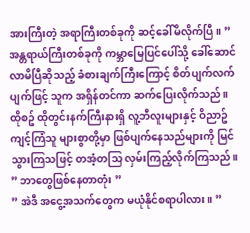အားကြီးတဲ့ အရာကြီးတစ်ခုကို ဆင့်ခေါ်မိလိုက်ပြီ။ ”
အန္တရာယ်ကြီးတစ်ခုကို ကမ္ဘာမြေပြင်ပေါ်သို့ ခေါ်ဆောင်လာမိပြီဆိုသည့် ခံစားချက်ကြီးကြောင့် စိတ်ပျက်လက်ပျက်ဖြင့် သူက အရှိန်တင်ကာ ဆက်ပြေးလိုက်သည်။
ထိုစဥ် ထိုတွင်းနက်ကြီးနားရှိ လူ့ဘီလူးများနှင့် ဝိညာဥ်ကျင့်ကြံသူ များစွာတို့မှာ ဖြစ်ပျက်နေသည်များကို မြင်သွားကြသဖြင့် တအံ့တသြ လှမ်းကြည့်လိုက်ကြသည်။
” ဘာတွေဖြစ်နေတာတုံး ”
” အဲဒီ အငွေ့အသက်တွေက မယုံနိုင်စရာပါလား။ ”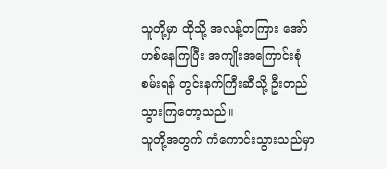သူတို့မှာ ထိုသို့ အလန့်တကြား အော်ဟစ်နေကြပြီး အကျိုးအကြောင်းစုံစမ်းရန် တွင်းနက်ကြီးဆီသို့ ဦးတည်သွားကြတော့သည်။
သူတို့အတွက် ကံကောင်းသွားသည်မှာ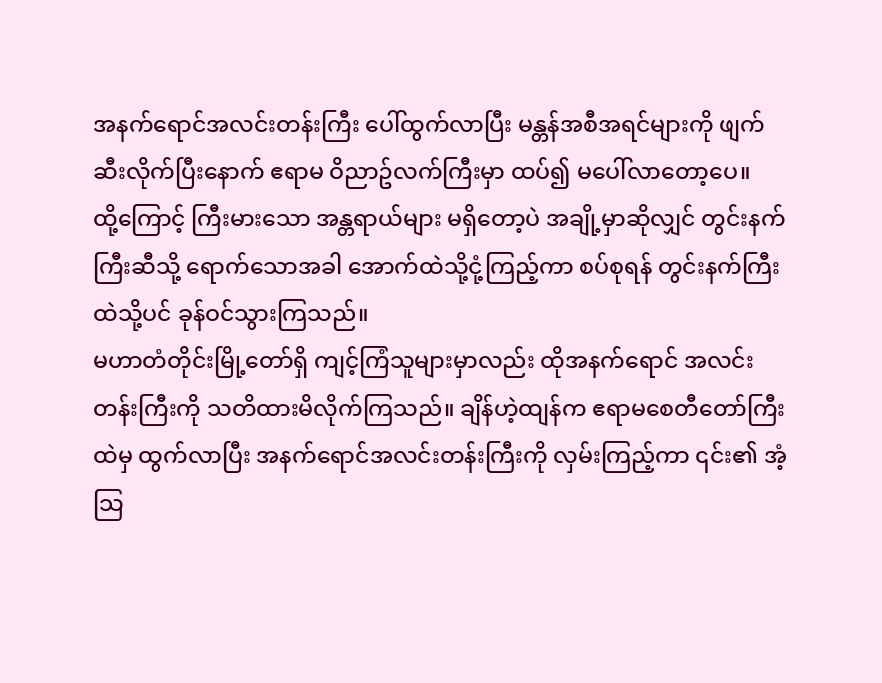အနက်ရောင်အလင်းတန်းကြီး ပေါ်ထွက်လာပြီး မန္တန်အစီအရင်များကို ဖျက်ဆီးလိုက်ပြီးနောက် ဧရာမ ဝိညာဥ်လက်ကြီးမှာ ထပ်၍ မပေါ်လာတော့ပေ။
ထို့ကြောင့် ကြီးမားသော အန္တရာယ်များ မရှိတော့ပဲ အချို့မှာဆိုလျှင် တွင်းနက်ကြီးဆီသို့ ရောက်သောအခါ အောက်ထဲသို့ငုံ့ကြည့်ကာ စပ်စုရန် တွင်းနက်ကြီးထဲသို့ပင် ခုန်ဝင်သွားကြသည်။
မဟာတံတိုင်းမြို့တော်ရှိ ကျင့်ကြံသူများမှာလည်း ထိုအနက်ရောင် အလင်းတန်းကြီးကို သတိထားမိလိုက်ကြသည်။ ချိန်ဟဲ့ထျန်က ဧရာမစေတီတော်ကြီးထဲမှ ထွက်လာပြီး အနက်ရောင်အလင်းတန်းကြီးကို လှမ်းကြည့်ကာ ၎င်း၏ အံ့သြ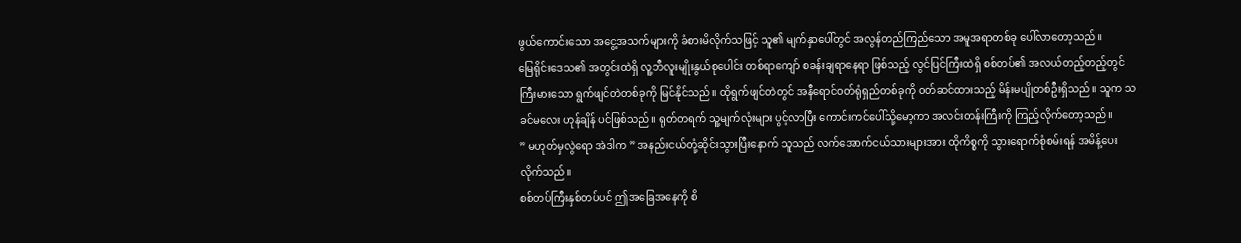ဖွယ်ကောင်းသော အငွေ့အသက်များကို ခံစားမိလိုက်သဖြင့် သူ၏ မျက်နှာပေါ်တွင် အလွန်တည်ကြည်သော အမူအရာတစ်ခု ပေါ်လာတော့သည်။
မြေရိုင်းဒေသ၏ အတွင်းထဲရှိ လူ့ဘီလူးမျိုးနွယ်စုပေါင်း တစ်ရာကျော် စခန်းချရာနေရာ ဖြစ်သည့် လွင်ပြင်ကြီးထဲရှိ စစ်တပ်၏ အလယ်တည့်တည့်တွင် ကြီးမားသော ရွက်ဖျင်တဲတစ်ခုကို မြင်နိုင်သည်။ ထိုရွက်ဖျင်တဲတွင် အနီရောင်ဝတ်ရုံရှည်တစ်ခုကို ဝတ်ဆင်ထားသည့် မိန်းမပျိုတစ်ဦးရှိသည်။ သူက သခင်မလေး ဟုန်ချိန် ပင်ဖြစ်သည်။ ရုတ်တရက် သူ့မျက်လုံးများ ပွင့်လာပြီး ကောင်းကင်ပေါ်သို့မော့ကာ အလင်းတန်းကြီးကို ကြည့်လိုက်တော့သည်။
” မဟုတ်မှလွဲရော အဲဒါက ” အနည်းငယ်တုံ့ဆိုင်းသွားပြီးနောက် သူသည် လက်အောက်ငယ်သားများအား ထိုကိစ္စကို သွားရောက်စုံစမ်းရန် အမိန့်ပေးလိုက်သည်။
စစ်တပ်ကြီးနှစ်တပ်ပင် ဤအခြေအနေကို စိ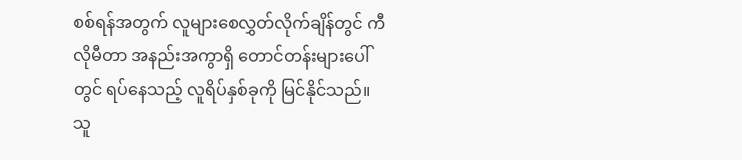စစ်ရန်အတွက် လူများစေလွှတ်လိုက်ချိန်တွင် ကီလိုမီတာ အနည်းအကွာရှိ တောင်တန်းများပေါ်တွင် ရပ်နေသည့် လူရိပ်နှစ်ခုကို မြင်နိုင်သည်။
သူ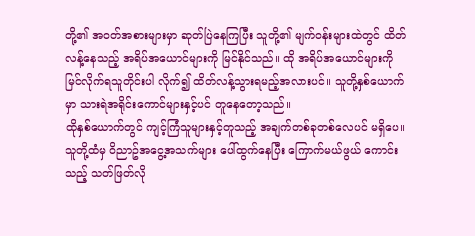တို့၏ အဝတ်အစားများမှာ ဆုတ်ပြဲနေကြပြီး သူတို့၏ မျက်ဝန်းများထဲတွင် ထိတ်လန့်နေသည့် အရိပ်အယောင်များကို မြင်နိုင်သည်။ ထို အရိပ်အယောင်များကို မြင်လိုက်ရသူတိုင်းပါ လိုက်၍ ထိတ်လန့်သွားရမည့်အလားပင်။ သူတို့နှစ်ယောက်မှာ သားရဲအရိုင်းကောင်များနှင့်ပင် တူနေတော့သည်။
ထိုနှစ်ယောက်တွင် ကျင့်ကြံသူများနှင့်တူသည့် အချက်တစ်ခုတစ်လေပင် မရှိပေ။ သူတို့ထံမှ ဝိညာဥ်အငွေ့အသက်များ ပေါ်ထွက်နေပြီး ကြောက်မယ်ဖွယ် ကောင်းသည့် သတ်ဖြတ်လို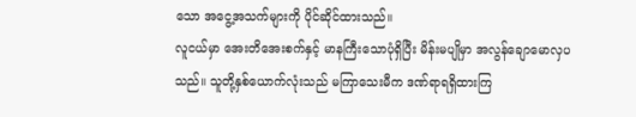သော အငွေ့အသက်များကို ပိုင်ဆိုင်ထားသည်။
လူငယ်မှာ အေးတိအေးစက်နှင့် မာနကြီးသောပုံရှိပြီး မိန်းမပျိုမှာ အလွန်ချောမောလှပသည်။ သူတို့နှစ်ယောက်လုံးသည် မကြာသေးမီက ဒဏ်ရာရရှိထားကြ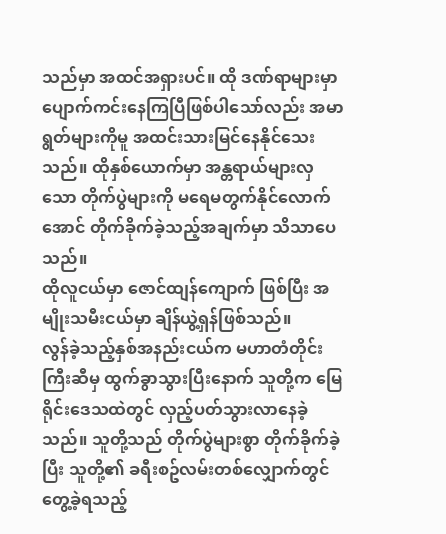သည်မှာ အထင်အရှားပင်။ ထို ဒဏ်ရာများမှာ ပျောက်ကင်းနေကြပြီဖြစ်ပါသော်လည်း အမာရွတ်များကိုမူ အထင်းသားမြင်နေနိုင်သေးသည်။ ထိုနှစ်ယောက်မှာ အန္တရာယ်များလှသော တိုက်ပွဲများကို မရေမတွက်နိုင်လောက်အောင် တိုက်ခိုက်ခဲ့သည့်အချက်မှာ သိသာပေသည်။
ထိုလူငယ်မှာ ဇောင်ထျန်ကျောက် ဖြစ်ပြီး အမျိုးသမီးငယ်မှာ ချိန်ယွဲ့ရှန်ဖြစ်သည်။
လွန်ခဲ့သည့်နှစ်အနည်းငယ်က မဟာတံတိုင်းကြီးဆီမှ ထွက်ခွာသွားပြီးနောက် သူတို့က မြေရိုင်းဒေသထဲတွင် လှည့်ပတ်သွားလာနေခဲ့သည်။ သူတို့သည် တိုက်ပွဲများစွာ တိုက်ခိုက်ခဲ့ပြီး သူတို့၏ ခရီးစဥ်လမ်းတစ်လျှောက်တွင် တွေ့ခဲ့ရသည့်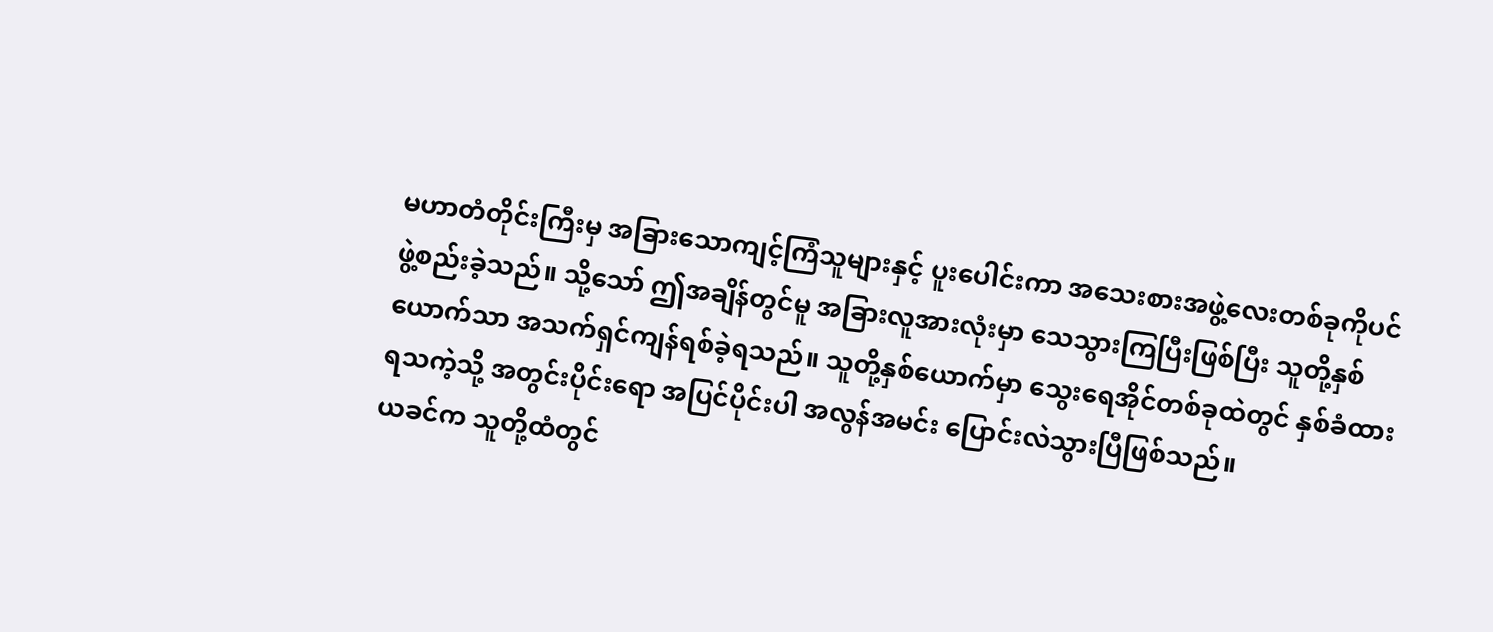မဟာတံတိုင်းကြီးမှ အခြားသောကျင့်ကြံသူများနှင့် ပူးပေါင်းကာ အသေးစားအဖွဲ့လေးတစ်ခုကိုပင် ဖွဲ့စည်းခဲ့သည်။ သို့သော် ဤအချိန်တွင်မူ အခြားလူအားလုံးမှာ သေသွားကြပြီးဖြစ်ပြီး သူတို့နှစ်ယောက်သာ အသက်ရှင်ကျန်ရစ်ခဲ့ရသည်။ သူတို့နှစ်ယောက်မှာ သွေးရေအိုင်တစ်ခုထဲတွင် နှစ်ခံထားရသကဲ့သို့ အတွင်းပိုင်းရော အပြင်ပိုင်းပါ အလွန်အမင်း ပြောင်းလဲသွားပြီဖြစ်သည်။
ယခင်က သူတို့ထံတွင်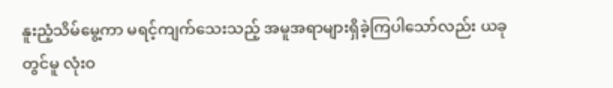နူးညံ့သိမ်မွေ့ကာ မရင့်ကျက်သေးသည့် အမူအရာများရှိခဲ့ကြပါသော်လည်း ယခုတွင်မူ လုံးဝ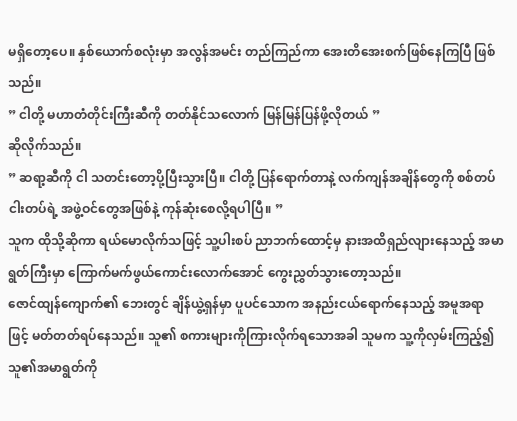မရှိတော့ပေ။ နှစ်ယောက်စလုံးမှာ အလွန်အမင်း တည်ကြည်ကာ အေးတိအေးစက်ဖြစ်နေကြပြီ ဖြစ်သည်။
” ငါတို့ မဟာတံတိုင်းကြီးဆီကို တတ်နိုင်သလောက် မြန်မြန်ပြန်ဖို့လိုတယ် ”
ဆိုလိုက်သည်။
” ဆရာ့ဆီကို ငါ သတင်းတော့ပို့ပြီးသွားပြီ။ ငါတို့ ပြန်ရောက်တာနဲ့ လက်ကျန်အချိန်တွေကို စစ်တပ်ငါးတပ်ရဲ့ အဖွဲ့ဝင်တွေအဖြစ်နဲ့ ကုန်ဆုံးစေလို့ရပါပြီ။ ”
သူက ထိုသို့ဆိုကာ ရယ်မောလိုက်သဖြင့် သူ့ပါးစပ် ညာဘက်ထောင့်မှ နားအထိရှည်လျားနေသည့် အမာရွတ်ကြီးမှာ ကြောက်မက်ဖွယ်ကောင်းလောက်အောင် ကွေးညွှတ်သွားတော့သည်။
ဇောင်ထျန်ကျောက်၏ ဘေးတွင် ချိန်ယွဲ့ရှန်မှာ ပူပင်သောက အနည်းငယ်ရောက်နေသည့် အမူအရာဖြင့် မတ်တတ်ရပ်နေသည်။ သူ၏ စကားများကိုကြားလိုက်ရသောအခါ သူမက သူ့ကိုလှမ်းကြည့်၍ သူ၏အမာရွတ်ကို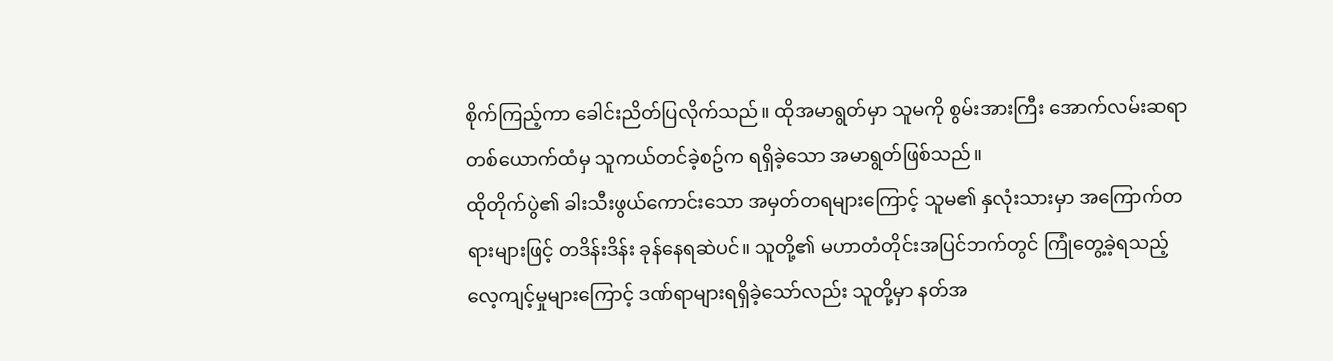စိုက်ကြည့်ကာ ခေါင်းညိတ်ပြလိုက်သည်။ ထိုအမာရွတ်မှာ သူမကို စွမ်းအားကြီး အောက်လမ်းဆရာတစ်ယောက်ထံမှ သူကယ်တင်ခဲ့စဥ်က ရရှိခဲ့သော အမာရွတ်ဖြစ်သည်။
ထိုတိုက်ပွဲ၏ ခါးသီးဖွယ်ကောင်းသော အမှတ်တရများကြောင့် သူမ၏ နှလုံးသားမှာ အကြောက်တရားများဖြင့် တဒိန်းဒိန်း ခုန်နေရဆဲပင်။ သူတို့၏ မဟာတံတိုင်းအပြင်ဘက်တွင် ကြုံတွေ့ခဲ့ရသည့် လေ့ကျင့်မှုများကြောင့် ဒဏ်ရာများရရှိခဲ့သော်လည်း သူတို့မှာ နတ်အ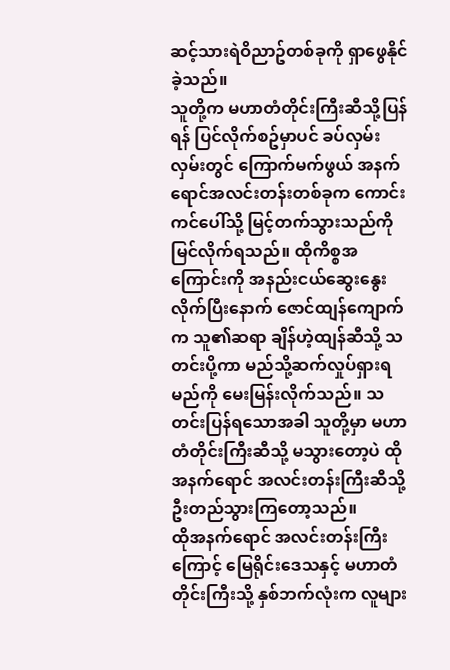ဆင့်သားရဲဝိညာဥ်တစ်ခုကို ရှာဖွေနိုင်ခဲ့သည်။
သူတို့က မဟာတံတိုင်းကြီးဆီသို့ပြန်ရန် ပြင်လိုက်စဥ်မှာပင် ခပ်လှမ်းလှမ်းတွင် ကြောက်မက်ဖွယ် အနက်ရောင်အလင်းတန်းတစ်ခုက ကောင်းကင်ပေါ်သို့ မြင့်တက်သွားသည်ကို မြင်လိုက်ရသည်။ ထိုကိစ္စအကြောင်းကို အနည်းငယ်ဆွေးနွေးလိုက်ပြီးနောက် ဇောင်ထျန်ကျောက်က သူ၏ဆရာ ချိန်ဟဲ့ထျန်ဆီသို့ သတင်းပို့ကာ မည်သို့ဆက်လှုပ်ရှားရမည်ကို မေးမြန်းလိုက်သည်။ သတင်းပြန်ရသောအခါ သူတို့မှာ မဟာတံတိုင်းကြီးဆီသို့ မသွားတော့ပဲ ထိုအနက်ရောင် အလင်းတန်းကြီးဆီသို့ ဦးတည်သွားကြတော့သည်။
ထိုအနက်ရောင် အလင်းတန်းကြီးကြောင့် မြေရိုင်းဒေသနှင့် မဟာတံတိုင်းကြီးသို့ နှစ်ဘက်လုံးက လူများ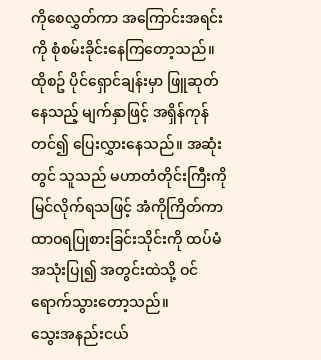ကိုစေလွှတ်ကာ အကြောင်းအရင်းကို စုံစမ်းခိုင်းနေကြတော့သည်။
ထိုစဥ် ပိုင်ရှောင်ချန်းမှာ ဖြူဆုတ်နေသည့် မျက်နှာဖြင့် အရှိန်ကုန်တင်၍ ပြေးလွှားနေသည်။ အဆုံးတွင် သူသည် မဟာတံတိုင်းကြီးကို မြင်လိုက်ရသဖြင့် အံကိုကြိတ်ကာ ထာဝရပြုစားခြင်းသိုင်းကို ထပ်မံအသုံးပြု၍ အတွင်းထဲသို့ ဝင်ရောက်သွားတော့သည်။
သွေးအနည်းငယ်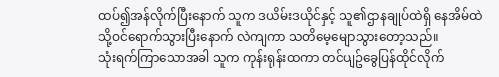ထပ်၍အန်လိုက်ပြီးနောက် သူက ဒယိမ်းဒယိုင်နှင့် သူ၏ဌာနချုပ်ထဲရှိ နေအိမ်ထဲသို့ဝင်ရောက်သွားပြီးနောက် လဲကျကာ သတိမေ့မျောသွားတော့သည်။
သုံးရက်ကြာသောအခါ သူက ကုန်းရုန်းထကာ တင်ပျဥ်ခွေပြန်ထိုင်လိုက်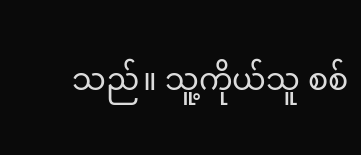သည်။ သူ့ကိုယ်သူ စစ်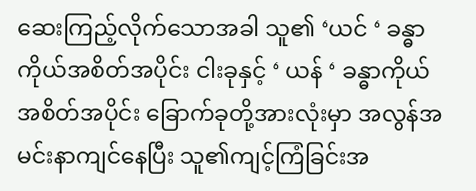ဆေးကြည့်လိုက်သောအခါ သူ၏ ‘ယင် ‘ ခန္ဓာကိုယ်အစိတ်အပိုင်း ငါးခုနှင့် ‘ ယန် ‘ ခန္ဓာကိုယ်အစိတ်အပိုင်း ခြောက်ခုတို့အားလုံးမှာ အလွန်အမင်းနာကျင်နေပြီး သူ၏ကျင့်ကြံခြင်းအ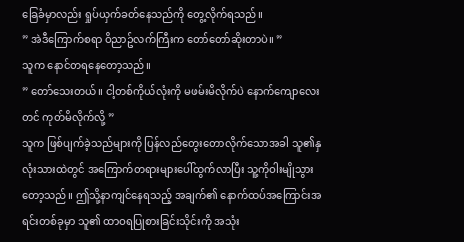ခြေခံမှာလည်း ရှုပ်ယှက်ခတ်နေသည်ကို တွေ့လိုက်ရသည်။
” အဲဒီကြောက်စရာ ဝိညာဥ်လက်ကြီးက တော်တော်ဆိုးတာပဲ။ ”
သူက နောင်တရနေတော့သည်။
” တော်သေးတယ်။ ငါ့တစ်ကိုယ်လုံးကို မဖမ်းမိလိုက်ပဲ နောက်ကျောလေးတင် ကုတ်မိလိုက်လို့ ”
သူက ဖြစ်ပျက်ခဲ့သည်များကို ပြန်လည်တွေးတောလိုက်သောအခါ သူ၏နှလုံးသားထဲတွင် အကြောက်တရားများပေါ်ထွက်လာပြီး သူ့ကိုဝါးမျိုသွားတော့သည်။ ဤသို့နာကျင်နေရသည့် အချက်၏ နောက်ထပ်အကြောင်းအရင်းတစ်ခုမှာ သူ၏ ထာဝရပြုစားခြင်းသိုင်းကို အသုံး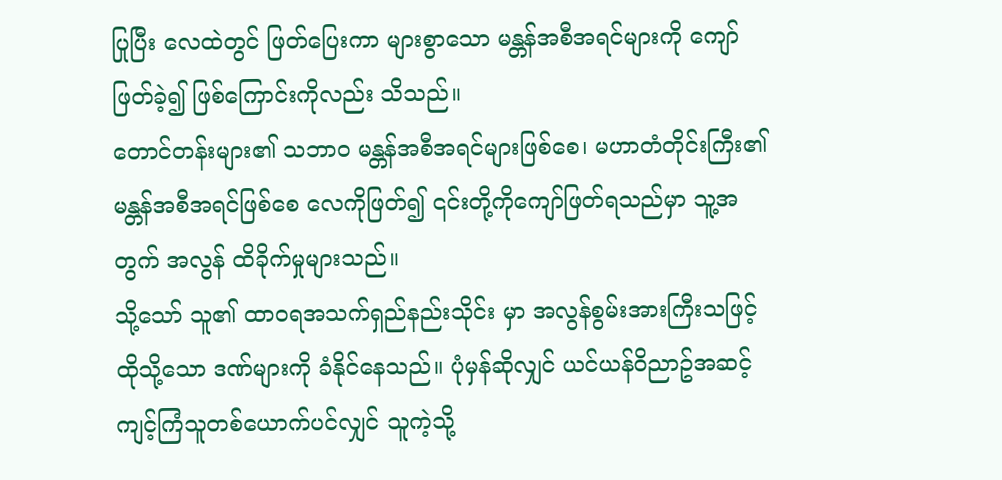ပြုပြီး လေထဲတွင် ဖြတ်ပြေးကာ များစွာသော မန္တန်အစီအရင်များကို ကျော်ဖြတ်ခဲ့၍ ဖြစ်ကြောင်းကိုလည်း သိသည်။
တောင်တန်းများ၏ သဘာဝ မန္တန်အစီအရင်များဖြစ်စေ၊ မဟာတံတိုင်းကြီး၏ မန္တန်အစီအရင်ဖြစ်စေ လေကိုဖြတ်၍ ၎င်းတို့ကိုကျော်ဖြတ်ရသည်မှာ သူ့အတွက် အလွန် ထိခိုက်မှုများသည်။
သို့သော် သူ၏ ထာဝရအသက်ရှည်နည်းသိုင်း မှာ အလွန်စွမ်းအားကြီးသဖြင့် ထိုသို့သော ဒဏ်များကို ခံနိုင်နေသည်။ ပုံမှန်ဆိုလျှင် ယင်ယန်ဝိညာဥ်အဆင့် ကျင့်ကြံသူတစ်ယောက်ပင်လျှင် သူကဲ့သို့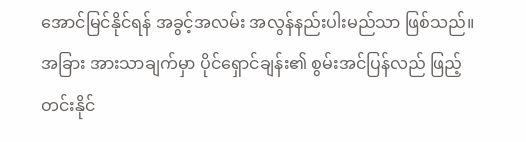အောင်မြင်နိုင်ရန် အခွင့်အလမ်း အလွန်နည်းပါးမည်သာ ဖြစ်သည်။
အခြား အားသာချက်မှာ ပိုင်ရှောင်ချန်း၏ စွမ်းအင်ပြန်လည် ဖြည့်တင်းနိုင်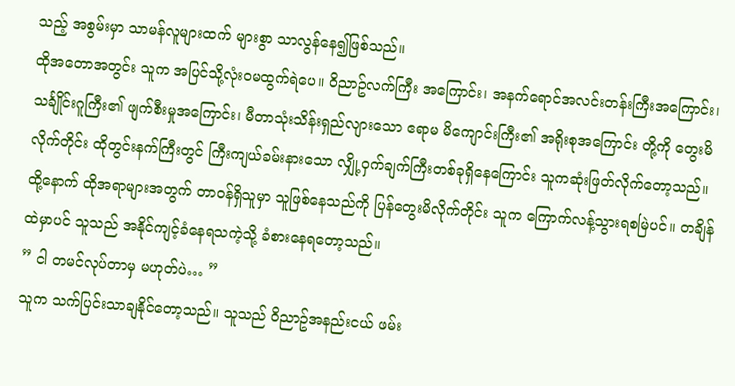သည့် အစွမ်းမှာ သာမန်လူများထက် များစွာ သာလွန်နေ၍ဖြစ်သည်။
ထိုအတောအတွင်း သူက အပြင်သို့လုံးဝမထွက်ရဲပေ။ ဝိညာဥ်လက်ကြီး အကြောင်း၊ အနက်ရောင်အလင်းတန်းကြီးအကြောင်း၊ သင်္ချိုင်းဂူကြီး၏ ဖျက်စီးမှုအကြောင်း၊ မီတာသုံးသိန်းရှည်လျားသော ဧရာမ မိကျောင်းကြီး၏ အရိုးစုအကြောင်း တို့ကို တွေးမိလိုက်တိုင်း ထိုတွင်းနက်ကြီးတွင် ကြီးကျယ်ခမ်းနားသော လျှို့ဝှက်ချက်ကြီးတစ်ခုရှိနေကြောင်း သူကဆုံးဖြတ်လိုက်တော့သည်။
ထို့နောက် ထိုအရာများအတွက် တာဝန်ရှိသူမှာ သူဖြစ်နေသည်ကို ပြန်တွေးမိလိုက်တိုင်း သူက ကြောက်လန့်သွားရစမြဲပင်။ တချိန်ထဲမှာပင် သူသည် အနိုင်ကျင့်ခံနေရသကဲ့သို့ ခံစားနေရတော့သည်။
” ငါ တမင်လုပ်တာမှ မဟုတ်ပဲ… ”
သူက သက်ပြင်းသာချနိုင်တော့သည်။ သူသည် ဝိညာဥ်အနည်းငယ် ဖမ်း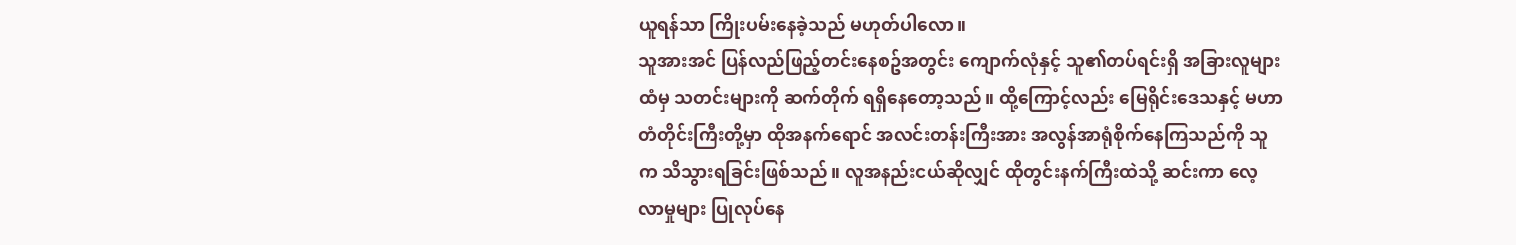ယူရန်သာ ကြိုးပမ်းနေခဲ့သည် မဟုတ်ပါလော။
သူအားအင် ပြန်လည်ဖြည့်တင်းနေစဥ်အတွင်း ကျောက်လုံနှင့် သူ၏တပ်ရင်းရှိ အခြားလူများထံမှ သတင်းများကို ဆက်တိုက် ရရှိနေတော့သည်။ ထို့ကြောင့်လည်း မြေရိုင်းဒေသနှင့် မဟာတံတိုင်းကြီးတို့မှာ ထိုအနက်ရောင် အလင်းတန်းကြီးအား အလွန်အာရုံစိုက်နေကြသည်ကို သူက သိသွားရခြင်းဖြစ်သည်။ လူအနည်းငယ်ဆိုလျှင် ထိုတွင်းနက်ကြီးထဲသို့ ဆင်းကာ လေ့လာမှုများ ပြုလုပ်နေ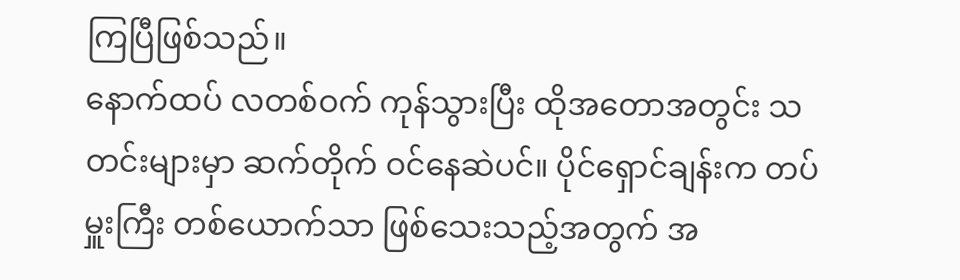ကြပြီဖြစ်သည်။
နောက်ထပ် လတစ်ဝက် ကုန်သွားပြီး ထိုအတောအတွင်း သတင်းများမှာ ဆက်တိုက် ဝင်နေဆဲပင်။ ပိုင်ရှောင်ချန်းက တပ်မှူးကြီး တစ်ယောက်သာ ဖြစ်သေးသည့်အတွက် အ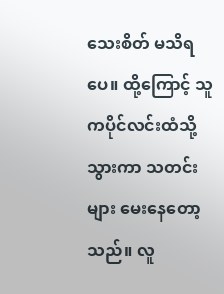သေးစိတ် မသိရပေ။ ထို့ကြောင့် သူကပိုင်လင်းထံသို့သွားကာ သတင်းများ မေးနေတော့သည်။ လူ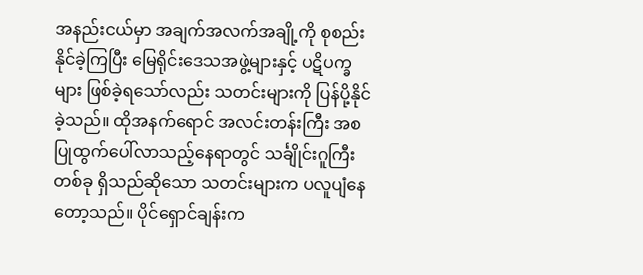အနည်းငယ်မှာ အချက်အလက်အချို့ကို စုစည်းနိုင်ခဲ့ကြပြီး မြေရိုင်းဒေသအဖွဲ့များနှင့် ပဋိပက္ခများ ဖြစ်ခဲ့ရသော်လည်း သတင်းများကို ပြန်ပို့နိုင်ခဲ့သည်။ ထိုအနက်ရောင် အလင်းတန်းကြီး အစပြုထွက်ပေါ်လာသည့်နေရာတွင် သင်္ချိုင်းဂူကြီးတစ်ခု ရှိသည်ဆိုသော သတင်းများက ပလူပျံနေတော့သည်။ ပိုင်ရှောင်ချန်းက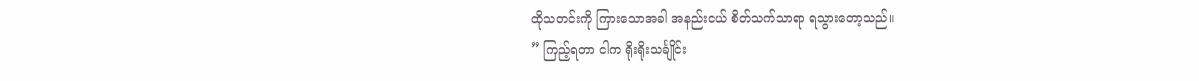ထိုသတင်းကို ကြားသောအခါ အနည်းငယ် စိတ်သက်သာရာ ရသွားတော့သည်။
” ကြည့်ရတာ ငါက ရိုးရိုးသင်္ချိုင်း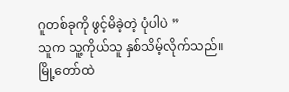ဂူတစ်ခုကို ဖွင့်မိခဲ့တဲ့ ပုံပါပဲ ”
သူက သူ့ကိုယ်သူ နှစ်သိမ့်လိုက်သည်။ မြို့တော်ထဲ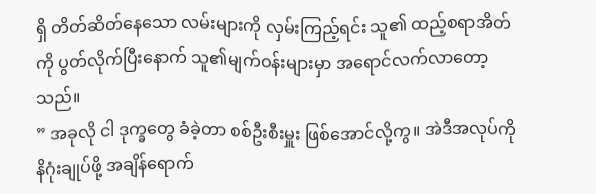ရှိ တိတ်ဆိတ်နေသော လမ်းများကို လှမ်းကြည့်ရင်း သူ၏ ထည့်စရာအိတ်ကို ပွတ်လိုက်ပြီးနောက် သူ၏မျက်ဝန်းများမှာ အရောင်လက်လာတော့သည်။
” အခုလို ငါ ဒုက္ခတွေ ခံခဲ့တာ စစ်ဦးစီးမှူး ဖြစ်အောင်လို့ကွ။ အဲဒီအလုပ်ကို နိဂုံးချုပ်ဖို့ အချိန်ရောက်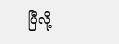ပြီလို့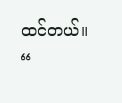ထင်တယ်။ “